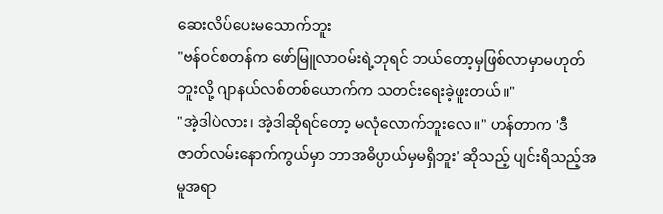ဆေးလိပ်ပေးမသောက်ဘူး
"ဗန်ဝင်စတန်က ဖော်မြူလာဝမ်းရဲ့ဘုရင် ဘယ်တော့မှဖြစ်လာမှာမဟုတ်ဘူးလို့ ဂျာနယ်လစ်တစ်ယောက်က သတင်းရေးခဲ့ဖူးတယ်။"
"အဲ့ဒါပဲလား၊ အဲ့ဒါဆိုရင်တော့ မလုံလောက်ဘူးလေ။" ဟန်တာက 'ဒီဇာတ်လမ်းနောက်ကွယ်မှာ ဘာအဓိပ္ပာယ်မှမရှိဘူး' ဆိုသည့် ပျင်းရိသည့်အမူအရာ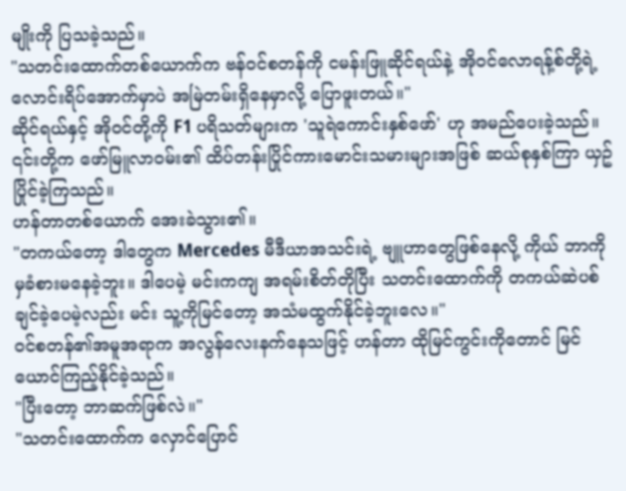မျိုးကို ပြသခဲ့သည်။
"သတင်းထောက်တစ်ယောက်က ဗန်ဝင်စတန်ကို ငမန်းဖြူဆိုင်ရယ်နဲ့ အိုဝင်လောရန့်စ်တို့ရဲ့ လောင်းရိပ်အောက်မှာပဲ အမြဲတမ်းရှိနေမှာလို့ ပြောဖူးတယ်။"
ဆိုင်ရယ်နှင့် အိုဝင်တို့ကို F1 ပရိသတ်များက 'သူရဲကောင်းနှစ်ဖော်' ဟု အမည်ပေးခဲ့သည်။ ၎င်းတို့က ဖော်မြူလာဝမ်း၏ ထိပ်တန်းပြိုင်ကားမောင်းသမားများအဖြစ် ဆယ်စုနှစ်ကြာ ယှဥ်ပြိုင်ခဲ့ကြသည်။
ဟန်တာတစ်ယောက် အေးခဲသွား၏။
"တကယ်တော့ ဒါတွေက Mercedes မီဒီယာအသင်းရဲ့ ဗျူဟာတွေဖြစ်နေလို့ ကိုယ် ဘာကိုမှခံစားမနေခဲ့ဘူး။ ဒါပေမဲ့ မင်းကကျ အရမ်းစိတ်တိုပြီး သတင်းထောက်ကို တကယ်ဆဲပစ်ချင်ခဲ့ပေမဲ့လည်း မင်း သူ့ကိုမြင်တော့ အသံမထွက်နိုင်ခဲ့ဘူးလေ။"
ဝင်စတန်၏အမူအရာက အလွန်လေးနက်နေသဖြင့် ဟန်တာ ထိုမြင်ကွင်းကိုတောင် မြင်ယောင်ကြည့်နိုင်ခဲ့သည်။
"ပြီးတော့ ဘာဆက်ဖြစ်လဲ။"
"သတင်းထောက်က လှောင်ပြောင်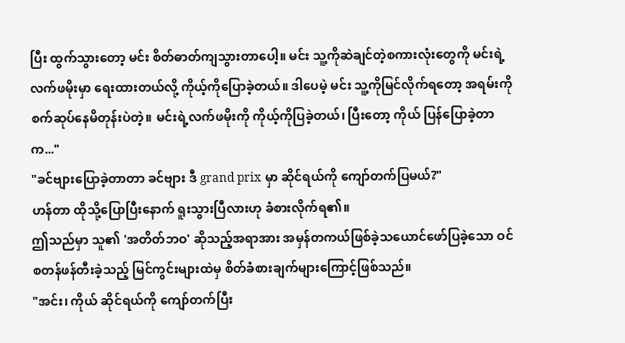ပြီး ထွက်သွားတော့ မင်း စိတ်ဓာတ်ကျသွားတာပေါ့။ မင်း သူ့ကိုဆဲချင်တဲ့စကားလုံးတွေကို မင်းရဲ့လက်ဖမိုးမှာ ရေးထားတယ်လို့ ကိုယ့်ကိုပြောခဲ့တယ်။ ဒါပေမဲ့ မင်း သူ့ကိုမြင်လိုက်ရတော့ အရမ်းကိုစက်ဆုပ်နေမိတုန်းပဲတဲ့။ မင်းရဲ့လက်ဖမိုးကို ကိုယ့်ကိုပြခဲ့တယ်၊ ပြီးတော့ ကိုယ် ပြန်ပြောခဲ့တာက..."
"ခင်ဗျားပြောခဲ့တာတာ ခင်ဗျား ဒီ grand prix မှာ ဆိုင်ရယ်ကို ကျော်တက်ပြမယ်?"
ဟန်တာ ထိုသို့ပြောပြီးနောက် ရူးသွားပြီလားဟု ခံစားလိုက်ရ၏။
ဤသည်မှာ သူ၏ 'အတိတ်ဘဝ' ဆိုသည့်အရာအား အမှန်တကယ်ဖြစ်ခဲ့သယောင်ဖော်ပြခဲ့သော ဝင်စတန်ဖန်တီးခဲ့သည့် မြင်ကွင်းများထဲမှ စိတ်ခံစားချက်များကြောင့်ဖြစ်သည်။
"အင်း၊ ကိုယ် ဆိုင်ရယ်ကို ကျော်တက်ပြီး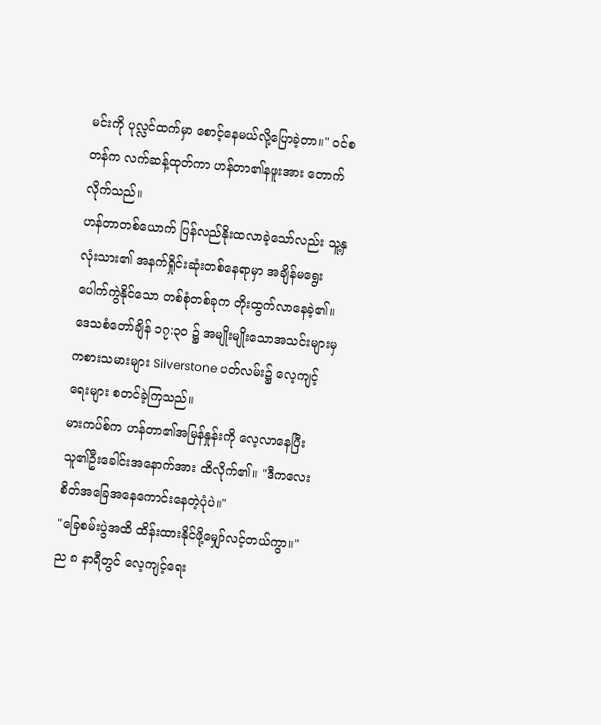မင်းကို ပုလ္လင်ထက်မှာ စောင့်နေမယ်လို့ပြောခဲ့တာ။" ဝင်စတန်က လက်ဆန့်ထုတ်ကာ ဟန်တာ၏နဖူးအား တောက်လိုက်သည်။
ဟန်တာတစ်ယောက် ပြန်လည်နိုးထလာခဲ့သော်လည်း သူ့နှလုံးသား၏ အနက်ရှိုင်းဆုံးတစ်နေရာမှာ အချိန်မရွေး ပေါက်ကွဲနိုင်သော တစ်စုံတစ်ခုက တိုးထွက်လာနေခဲ့၏။
ဒေသစံတော်ချိန် ၁၇:၃၀ ၌ အမျိုးမျိုးသောအသင်းများမှ ကစားသမားများ Silverstone ပတ်လမ်း၌ လေ့ကျင့်ရေးများ စတင်ခဲ့ကြသည်။
မားကပ်စ်က ဟန်တာ၏အမြန်နှုန်းကို လေ့လာနေပြီး သူ၏ဦးခေါင်းအနောက်အား ထိလိုက်၏။ "ဒီကလေး စိတ်အခြေအနေကောင်းနေတဲ့ပုံပဲ။"
"ခြေစမ်းပွဲအထိ ထိန်းထားနိုင်ဖို့မျှော်လင့်တယ်ကွာ။"
ည ၈ နာရီတွင် လေ့ကျင့်ရေး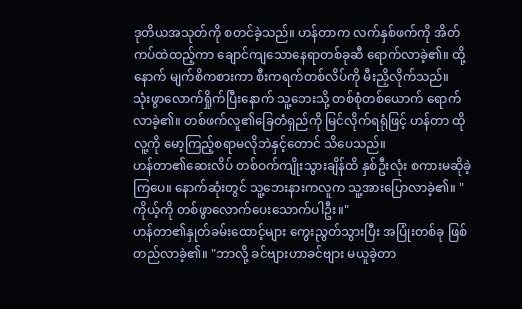ဒုတိယအသုတ်ကို စတင်ခဲ့သည်။ ဟန်တာက လက်နှစ်ဖက်ကို အိတ်ကပ်ထဲထည့်ကာ ချောင်ကျသောနေရာတစ်ခုဆီ ရောက်လာခဲ့၏။ ထို့နောက် မျက်စိကစားကာ စီးကရက်တစ်လိပ်ကို မီးညှိလိုက်သည်။
သုံးဖွာလောက်ရှိုက်ပြီးနောက် သူ့ဘေးသို့ တစ်စုံတစ်ယောက် ရောက်လာခဲ့၏။ တစ်ဖက်လူ၏ခြေတံရှည်ကို မြင်လိုက်ရရုံဖြင့် ဟန်တာ ထိုလူ့ကို မော့ကြည့်စရာမလိုဘဲနှင့်တောင် သိပေသည်။
ဟန်တာ၏ဆေးလိပ် တစ်ဝက်ကျိုးသွားချိန်ထိ နှစ်ဦးလုံး စကားမဆိုခဲ့ကြပေ။ နောက်ဆုံးတွင် သူ့ဘေးနားကလူက သူ့အားပြောလာခဲ့၏။ "ကိုယ့်ကို တစ်ဖွာလောက်ပေးသောက်ပါဦး။"
ဟန်တာ၏နှုတ်ခမ်းထောင့်များ ကွေးညွတ်သွားပြီး အပြုံးတစ်ခု ဖြစ်တည်လာခဲ့၏။ "ဘာလို့ ခင်ဗျားဟာခင်ဗျား မယူခဲ့တာ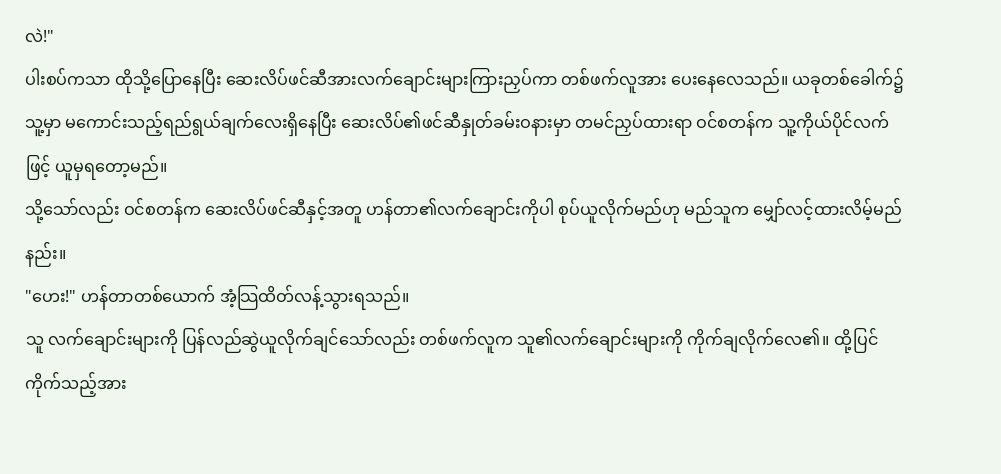လဲ!"
ပါးစပ်ကသာ ထိုသို့ပြောနေပြီး ဆေးလိပ်ဖင်ဆီအားလက်ချောင်းများကြားညှပ်ကာ တစ်ဖက်လူအား ပေးနေလေသည်။ ယခုတစ်ခေါက်၌ သူ့မှာ မကောင်းသည့်ရည်ရွယ်ချက်လေးရှိနေပြီး ဆေးလိပ်၏ဖင်ဆီနှုတ်ခမ်းဝနားမှာ တမင်ညှပ်ထားရာ ဝင်စတန်က သူ့ကိုယ်ပိုင်လက်ဖြင့် ယူမှရတော့မည်။
သို့သော်လည်း ဝင်စတန်က ဆေးလိပ်ဖင်ဆီနှင့်အတူ ဟန်တာ၏လက်ချောင်းကိုပါ စုပ်ယူလိုက်မည်ဟု မည်သူက မျှော်လင့်ထားလိမ့်မည်နည်း။
"ဟေး!" ဟန်တာတစ်ယောက် အံ့သြထိတ်လန့်သွားရသည်။
သူ လက်ချောင်းများကို ပြန်လည်ဆွဲယူလိုက်ချင်သော်လည်း တစ်ဖက်လူက သူ၏လက်ချောင်းများကို ကိုက်ချလိုက်လေ၏။ ထို့ပြင် ကိုက်သည့်အား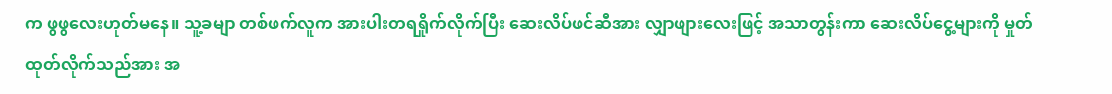က ဖွဖွလေးဟုတ်မနေ။ သူ့ခမျာ တစ်ဖက်လူက အားပါးတရရှိုက်လိုက်ပြီး ဆေးလိပ်ဖင်ဆီအား လျှာဖျားလေးဖြင့် အသာတွန်းကာ ဆေးလိပ်ငွေ့များကို မှုတ်ထုတ်လိုက်သည်အား အ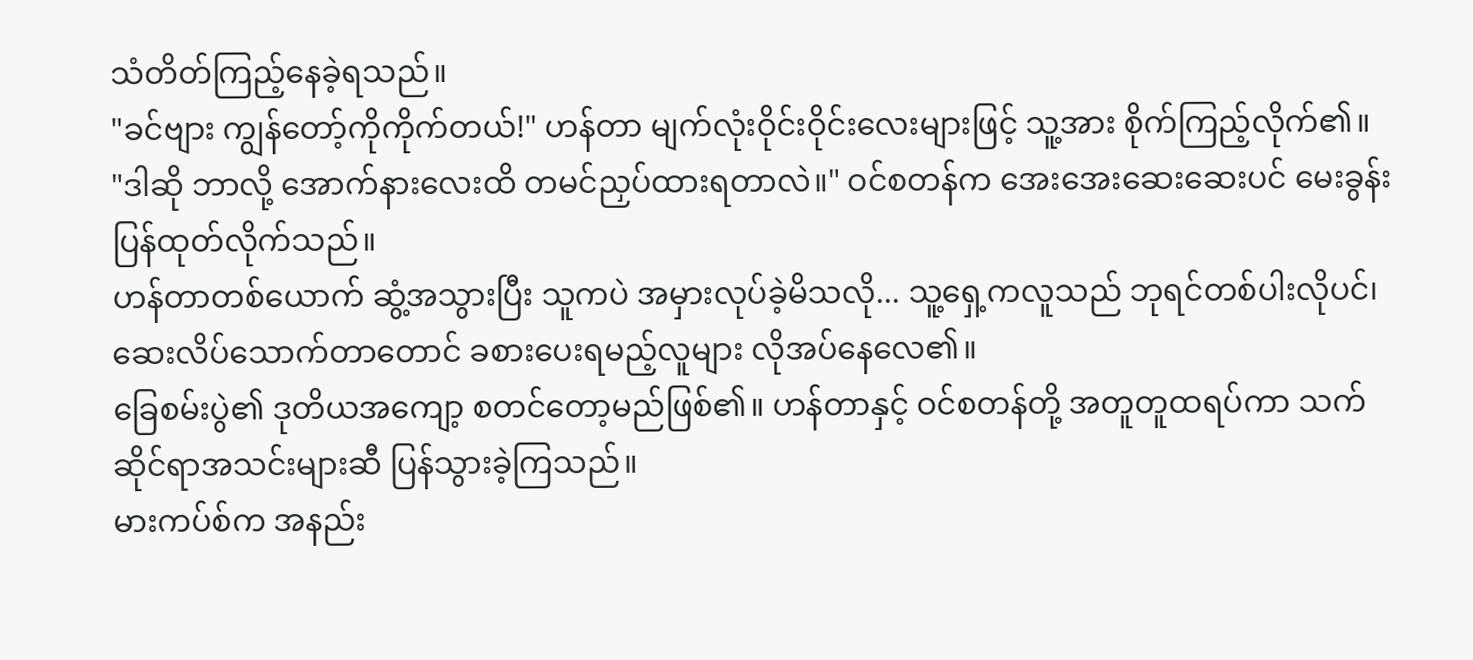သံတိတ်ကြည့်နေခဲ့ရသည်။
"ခင်ဗျား ကျွန်တော့်ကိုကိုက်တယ်!" ဟန်တာ မျက်လုံးဝိုင်းဝိုင်းလေးများဖြင့် သူ့အား စိုက်ကြည့်လိုက်၏။
"ဒါဆို ဘာလို့ အောက်နားလေးထိ တမင်ညှပ်ထားရတာလဲ။" ဝင်စတန်က အေးအေးဆေးဆေးပင် မေးခွန်းပြန်ထုတ်လိုက်သည်။
ဟန်တာတစ်ယောက် ဆွံ့အသွားပြီး သူကပဲ အမှားလုပ်ခဲ့မိသလို... သူ့ရှေ့ကလူသည် ဘုရင်တစ်ပါးလိုပင်၊ ဆေးလိပ်သောက်တာတောင် ခစားပေးရမည့်လူများ လိုအပ်နေလေ၏။
ခြေစမ်းပွဲ၏ ဒုတိယအကျော့ စတင်တော့မည်ဖြစ်၏။ ဟန်တာနှင့် ဝင်စတန်တို့ အတူတူထရပ်ကာ သက်ဆိုင်ရာအသင်းများဆီ ပြန်သွားခဲ့ကြသည်။
မားကပ်စ်က အနည်း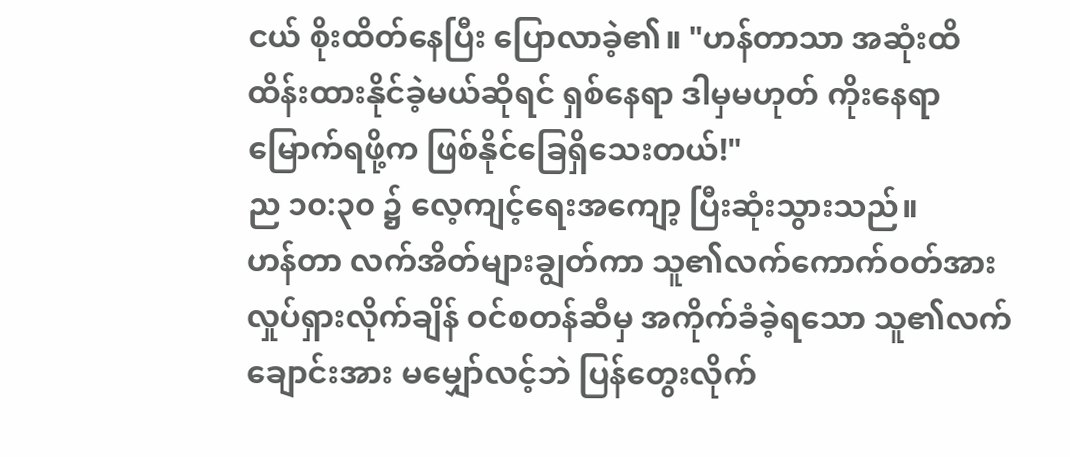ငယ် စိုးထိတ်နေပြီး ပြောလာခဲ့၏။ "ဟန်တာသာ အဆုံးထိ ထိန်းထားနိုင်ခဲ့မယ်ဆိုရင် ရှစ်နေရာ ဒါမှမဟုတ် ကိုးနေရာမြောက်ရဖို့က ဖြစ်နိုင်ခြေရှိသေးတယ်!"
ည ၁၀:၃၀ ၌ လေ့ကျင့်ရေးအကျော့ ပြီးဆုံးသွားသည်။
ဟန်တာ လက်အိတ်များချွတ်ကာ သူ၏လက်ကောက်ဝတ်အား လှုပ်ရှားလိုက်ချိန် ဝင်စတန်ဆီမှ အကိုက်ခံခဲ့ရသော သူ၏လက်ချောင်းအား မမျှော်လင့်ဘဲ ပြန်တွေးလိုက်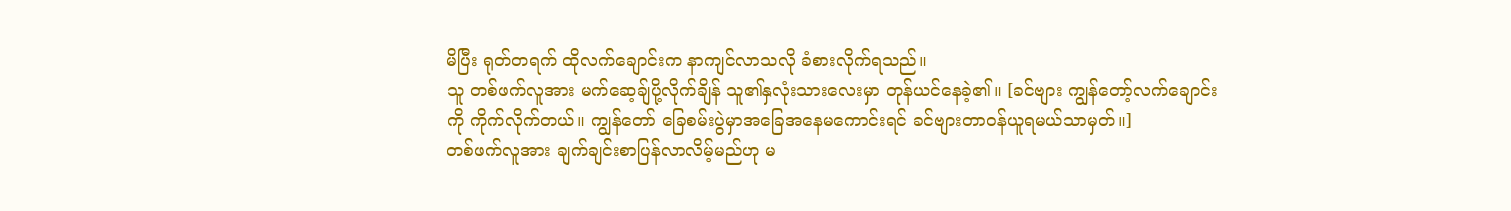မိပြီး ရုတ်တရက် ထိုလက်ချောင်းက နာကျင်လာသလို ခံစားလိုက်ရသည်။
သူ တစ်ဖက်လူအား မက်ဆေ့ချ်ပို့လိုက်ချိန် သူ၏နှလုံးသားလေးမှာ တုန်ယင်နေခဲ့၏။ [ခင်ဗျား ကျွန်တော့်လက်ချောင်းကို ကိုက်လိုက်တယ်။ ကျွန်တော် ခြေစမ်းပွဲမှာအခြေအနေမကောင်းရင် ခင်ဗျားတာဝန်ယူရမယ်သာမှတ်။]
တစ်ဖက်လူအား ချက်ချင်းစာပြန်လာလိမ့်မည်ဟု မ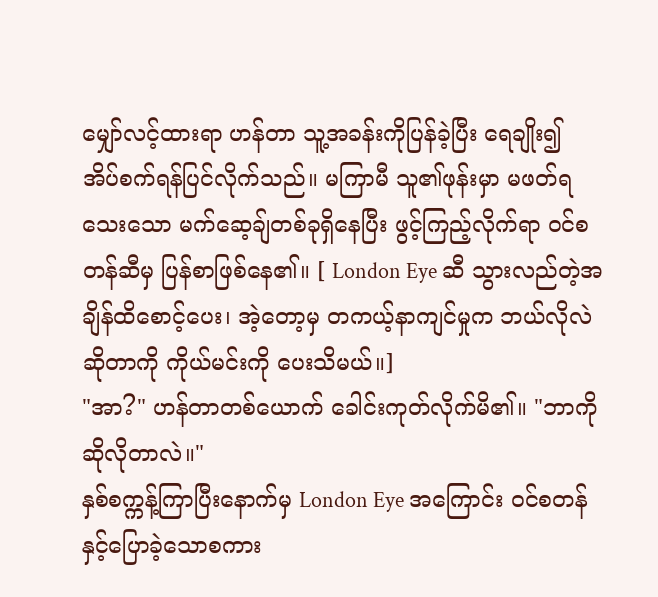မျှော်လင့်ထားရာ ဟန်တာ သူ့အခန်းကိုပြန်ခဲ့ပြီး ရေချိုး၍ အိပ်စက်ရန်ပြင်လိုက်သည်။ မကြာမီ သူ၏ဖုန်းမှာ မဖတ်ရသေးသော မက်ဆေ့ချ်တစ်ခုရှိနေပြီး ဖွင့်ကြည့်လိုက်ရာ ဝင်စတန်ဆီမှ ပြန်စာဖြစ်နေ၏။ [ London Eye ဆီ သွားလည်တဲ့အချိန်ထိစောင့်ပေး၊ အဲ့တော့မှ တကယ့်နာကျင်မှုက ဘယ်လိုလဲဆိုတာကို ကိုယ်မင်းကို ပေးသိမယ်။]
"အာ?" ဟန်တာတစ်ယောက် ခေါင်းကုတ်လိုက်မိ၏။ "ဘာကိုဆိုလိုတာလဲ။"
နှစ်စက္ကန့်ကြာပြီးနောက်မှ London Eye အကြောင်း ဝင်စတန်နှင့်ပြောခဲ့သောစကား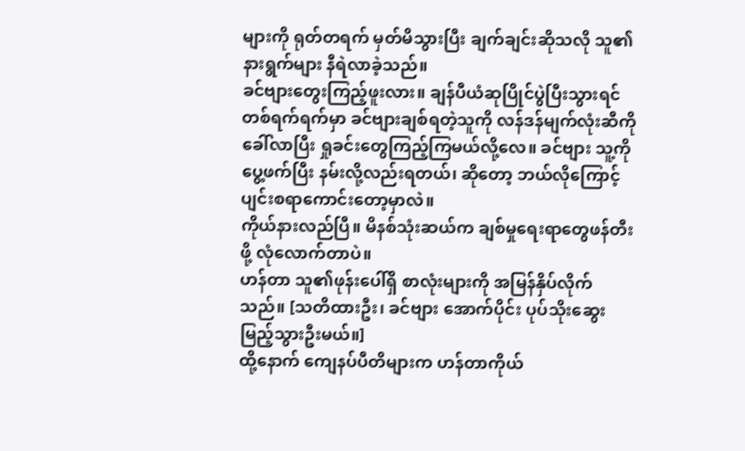များကို ရုတ်တရက် မှတ်မိသွားပြီး ချက်ချင်းဆိုသလို သူ၏နားရွက်များ နီရဲလာခဲ့သည်။
ခင်ဗျားတွေးကြည့်ဖူးလား။ ချန်ပီယံဆုပြိုင်ပွဲပြီးသွားရင် တစ်ရက်ရက်မှာ ခင်ဗျားချစ်ရတဲ့သူကို လန်ဒန်မျက်လုံးဆီကိုခေါ်လာပြီး ရှုခင်းတွေကြည့်ကြမယ်လို့လေ။ ခင်ဗျား သူ့ကိုပွေ့ဖက်ပြီး နမ်းလို့လည်းရတယ်၊ ဆိုတော့ ဘယ်လိုကြောင့် ပျင်းစရာကောင်းတော့မှာလဲ။
ကိုယ်နားလည်ပြီ။ မိနစ်သုံးဆယ်က ချစ်မှုရေးရာတွေဖန်တီးဖို့ လုံလောက်တာပဲ။
ဟန်တာ သူ၏ဖုန်းပေါ်ရှိ စာလုံးများကို အမြန်နှိပ်လိုက်သည်။ [သတိထားဦး၊ ခင်ဗျား အောက်ပိုင်း ပုပ်သိုးဆွေးမြည့်သွားဦးမယ်။]
ထို့နောက် ကျေနပ်ပီတိများက ဟန်တာကိုယ်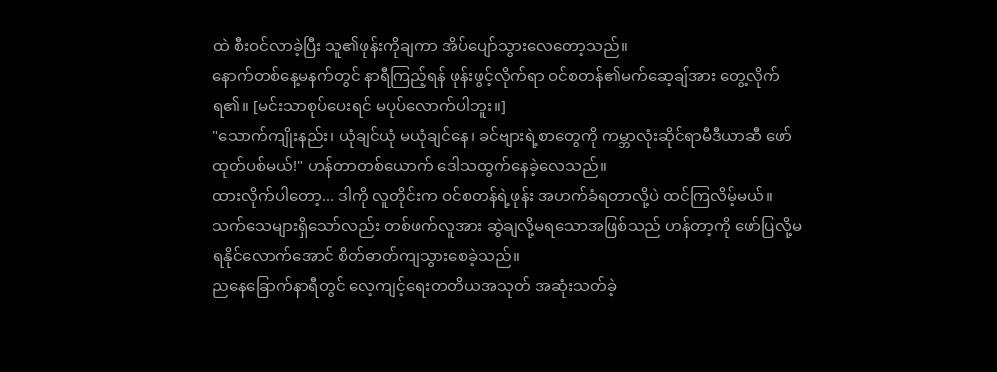ထဲ စီးဝင်လာခဲ့ပြီး သူ၏ဖုန်းကိုချကာ အိပ်ပျော်သွားလေတော့သည်။
နောက်တစ်နေ့မနက်တွင် နာရီကြည့်ရန် ဖုန်းဖွင့်လိုက်ရာ ဝင်စတန်၏မက်ဆေ့ချ်အား တွေ့လိုက်ရ၏။ [မင်းသာစုပ်ပေးရင် မပုပ်လောက်ပါဘူး။]
"သောက်ကျိုးနည်း၊ ယုံချင်ယုံ မယုံချင်နေ၊ ခင်ဗျားရဲ့စာတွေကို ကမ္ဘာလုံးဆိုင်ရာမီဒီယာဆီ ဖော်ထုတ်ပစ်မယ်!" ဟန်တာတစ်ယောက် ဒေါသထွက်နေခဲ့လေသည်။
ထားလိုက်ပါတော့... ဒါကို လူတိုင်းက ဝင်စတန်ရဲ့ဖုန်း အဟက်ခံရတာလို့ပဲ ထင်ကြလိမ့်မယ်။
သက်သေများရှိသော်လည်း တစ်ဖက်လူအား ဆွဲချလို့မရသောအဖြစ်သည် ဟန်တာ့ကို ဖော်ပြလို့မရနိုင်လောက်အောင် စိတ်ဓာတ်ကျသွားစေခဲ့သည်။
ညနေခြောက်နာရီတွင် လေ့ကျင့်ရေးတတိယအသုတ် အဆုံးသတ်ခဲ့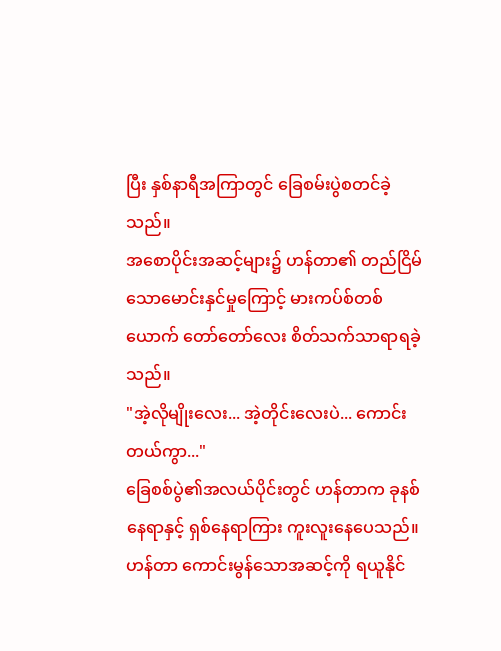ပြီး နှစ်နာရီအကြာတွင် ခြေစမ်းပွဲစတင်ခဲ့သည်။
အစောပိုင်းအဆင့်များ၌ ဟန်တာ၏ တည်ငြိမ်သောမောင်းနှင်မှုကြောင့် မားကပ်စ်တစ်ယောက် တော်တော်လေး စိတ်သက်သာရာရခဲ့သည်။
"အဲ့လိုမျိုးလေး... အဲ့တိုင်းလေးပဲ... ကောင်းတယ်ကွာ..."
ခြေစစ်ပွဲ၏အလယ်ပိုင်းတွင် ဟန်တာက ခုနစ်နေရာနှင့် ရှစ်နေရာကြား ကူးလူးနေပေသည်။
ဟန်တာ ကောင်းမွန်သောအဆင့်ကို ရယူနိုင်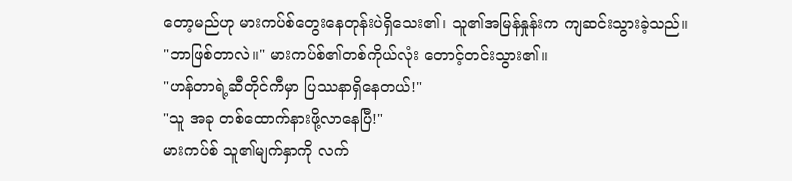တော့မည်ဟု မားကပ်စ်တွေးနေတုန်းပဲရှိသေး၏၊ သူ၏အမြန်နှုန်းက ကျဆင်းသွားခဲ့သည်။
"ဘာဖြစ်တာလဲ။" မားကပ်စ်၏တစ်ကိုယ်လုံး တောင့်တင်းသွား၏။
"ဟန်တာရဲ့ဆီတိုင်ကီမှာ ပြဿနာရှိနေတယ်!"
"သူ အခု တစ်ထောက်နားဖို့လာနေပြီ!"
မားကပ်စ် သူ၏မျက်နှာကို လက်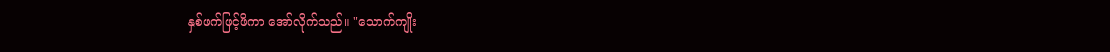နှစ်ဖက်ဖြင့်ဖိကာ အော်လိုက်သည်။ "သောက်ကျိုး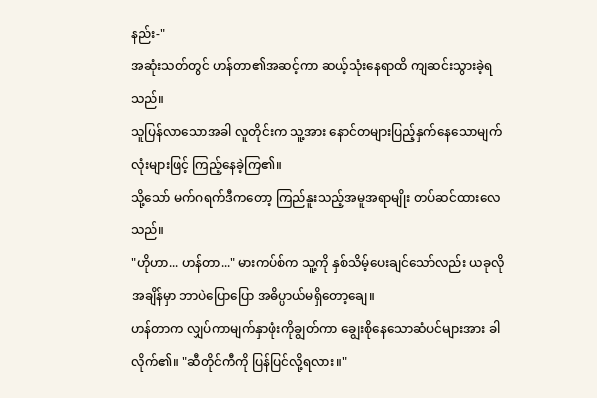နည်း-"
အဆုံးသတ်တွင် ဟန်တာ၏အဆင့်ကာ ဆယ့်သုံးနေရာထိ ကျဆင်းသွားခဲ့ရသည်။
သူပြန်လာသောအခါ လူတိုင်းက သူ့အား နောင်တများပြည့်နှက်နေသောမျက်လုံးများဖြင့် ကြည့်နေခဲ့ကြ၏။
သို့သော် မက်ဂရက်ဒီကတော့ ကြည်နူးသည့်အမူအရာမျိုး တပ်ဆင်ထားလေသည်။
"ဟိုဟာ... ဟန်တာ..." မားကပ်စ်က သူ့ကို နှစ်သိမ့်ပေးချင်သော်လည်း ယခုလိုအချိန်မှာ ဘာပဲပြောပြော အဓိပ္ပာယ်မရှိတော့ချေ။
ဟန်တာက လျှပ်ကာမျက်နှာဖုံးကိုချွတ်ကာ ချွေးစိုနေသောဆံပင်များအား ခါလိုက်၏။ "ဆီတိုင်ကီကို ပြန်ပြင်လို့ရလား။"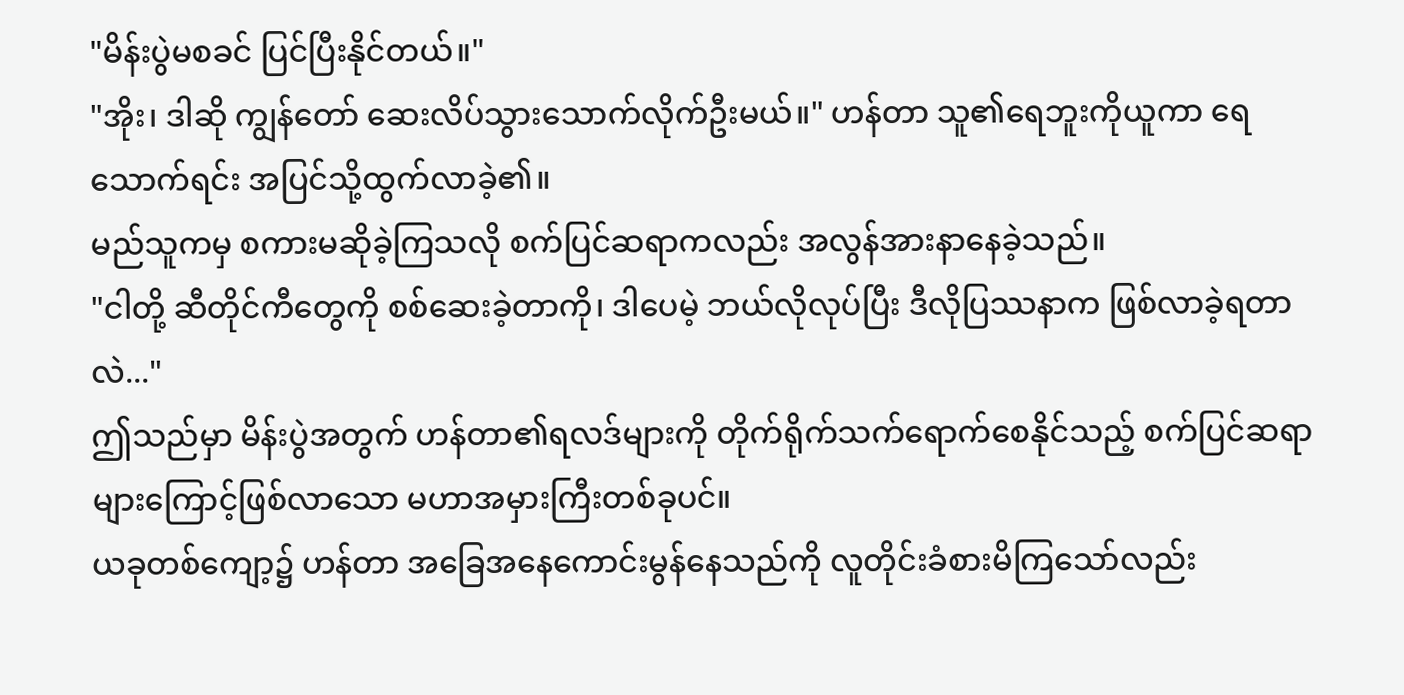"မိန်းပွဲမစခင် ပြင်ပြီးနိုင်တယ်။"
"အိုး၊ ဒါဆို ကျွန်တော် ဆေးလိပ်သွားသောက်လိုက်ဦးမယ်။" ဟန်တာ သူ၏ရေဘူးကိုယူကာ ရေသောက်ရင်း အပြင်သို့ထွက်လာခဲ့၏။
မည်သူကမှ စကားမဆိုခဲ့ကြသလို စက်ပြင်ဆရာကလည်း အလွန်အားနာနေခဲ့သည်။
"ငါတို့ ဆီတိုင်ကီတွေကို စစ်ဆေးခဲ့တာကို၊ ဒါပေမဲ့ ဘယ်လိုလုပ်ပြီး ဒီလိုပြဿနာက ဖြစ်လာခဲ့ရတာလဲ..."
ဤသည်မှာ မိန်းပွဲအတွက် ဟန်တာ၏ရလဒ်များကို တိုက်ရိုက်သက်ရောက်စေနိုင်သည့် စက်ပြင်ဆရာများကြောင့်ဖြစ်လာသော မဟာအမှားကြီးတစ်ခုပင်။
ယခုတစ်ကျော့၌ ဟန်တာ အခြေအနေကောင်းမွန်နေသည်ကို လူတိုင်းခံစားမိကြသော်လည်း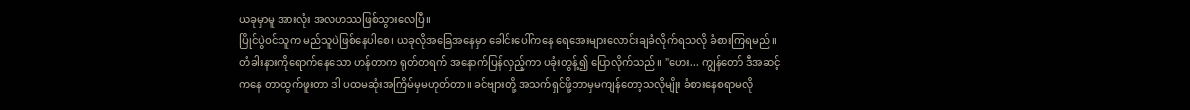ယခုမှာမူ အားလုံး အလဟဿဖြစ်သွားလေပြီ။
ပြိုင်ပွဲဝင်သူက မည်သူပဲဖြစ်နေပါစေ၊ ယခုလိုအခြေအနေမှာ ခေါင်းပေါ်ကနေ ရေအေးများလောင်းချခံလိုက်ရသလို ခံစားကြရမည်။
တံခါးနားကိုရောက်နေသော ဟန်တာက ရုတ်တရက် အနောက်ပြန်လှည့်ကာ ပခုံးတွန့်၍ ပြောလိုက်သည်။ "ဟေး... ကျွန်တော် ဒီအဆင့်ကနေ တာထွက်ဖူးတာ ဒါ ပထမဆုံးအကြိမ်မှမဟုတ်တာ။ ခင်ဗျားတို့ အသက်ရှင်ဖို့ဘာမှမကျန်တော့သလိုမျိုး ခံစားနေစရာမလို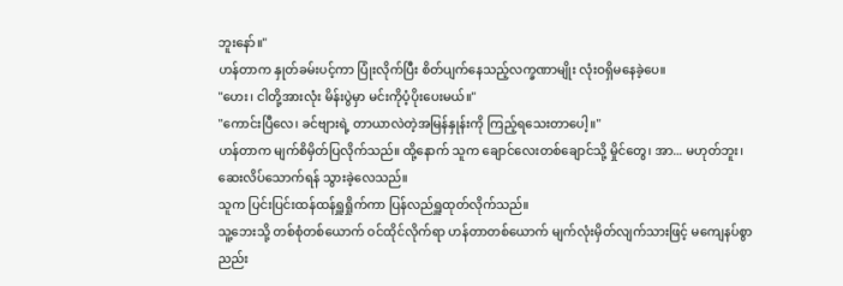ဘူးနော်။"
ဟန်တာက နှုတ်ခမ်းပင့်ကာ ပြုံးလိုက်ပြီး စိတ်ပျက်နေသည့်လက္ခဏာမျိုး လုံးဝရှိမနေခဲ့ပေ။
"ဟေး၊ ငါတို့အားလုံး မိန်းပွဲမှာ မင်းကိုပံ့ပိုးပေးမယ်။"
"ကောင်းပြီလေ၊ ခင်ဗျားရဲ့ တာယာလဲတဲ့အမြန်နှုန်းကို ကြည့်ရသေးတာပေါ့။"
ဟန်တာက မျက်စိမှိတ်ပြလိုက်သည်။ ထို့နောက် သူက ချောင်လေးတစ်ချောင်သို့ မှိုင်တွေ၊ အာ... မဟုတ်ဘူး၊ ဆေးလိပ်သောက်ရန် သွားခဲ့လေသည်။
သူက ပြင်းပြင်းထန်ထန်ရှူရှိုက်ကာ ပြန်လည်ရှူထုတ်လိုက်သည်။
သူ့ဘေးသို့ တစ်စုံတစ်ယောက် ဝင်ထိုင်လိုက်ရာ ဟန်တာတစ်ယောက် မျက်လုံးမှိတ်လျက်သားဖြင့် မကျေနပ်စွာ ညည်း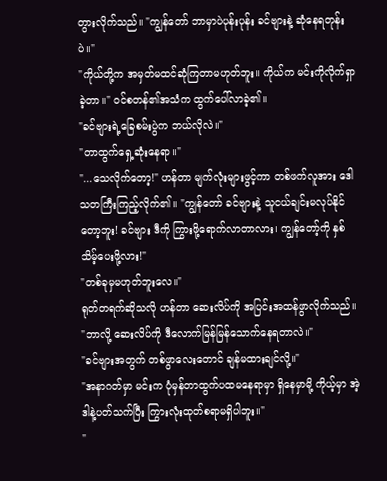တွားလိုက်သည်။ "ကျွန်တော် ဘာမှာပဲပုန်းပုန်း ခင်ဗျားနဲ့ ဆုံနေရတုန်းပဲ။"
"ကိုယ်တို့က အမှတ်မထင်ဆုံကြတာမဟုတ်ဘူး။ ကိုယ်က မင်းကိုလိုက်ရှာခဲ့တာ။" ဝင်စတန်၏အသံက ထွက်ပေါ်လာခဲ့၏။
"ခင်ဗျားရဲ့ခြေစမ်းပွဲက ဘယ်လိုလဲ။"
"တာထွက်ရှေ့ဆုံးနေရာ။"
"...သေလိုက်တော့!" ဟန်တာ မျက်လုံးများဖွင့်ကာ တစ်ဖက်လူအား ဒေါသတကြီးကြည့်လိုက်၏။ "ကျွန်တော် ခင်ဗျားနဲ့ သူငယ်ချင်းမလုပ်နိုင်တော့ဘူး! ခင်ဗျား ဒီကို ကြွားဖို့ရောက်လာတာလား၊ ကျွန်တော့်ကို နှစ်သိမ့်ပေးဖို့လား!"
"တစ်ခုမှမဟုတ်ဘူးလေ။"
ရုတ်တရက်ဆိုသလို ဟန်တာ ဆေးလိပ်ကို အပြင်းအထန်ဖွာလိုက်သည်။
"ဘာလို့ ဆေးလိပ်ကို ဒီလောက်မြန်မြန်သောက်နေရတာလဲ။"
"ခင်ဗျားအတွက် တစ်ဖွာလေးတောင် ချန်မထားချင်လို့။"
"အနာဂတ်မှာ မင်းက ပုံမှန်တာထွက်ပထမနေရာမှာ ရှိနေမှာမို့ ကိုယ့်မှာ အဲ့ဒါနဲ့ပတ်သက်ပြီး ကြွားလုံးထုတ်စရာမရှိပါဘူး။"
"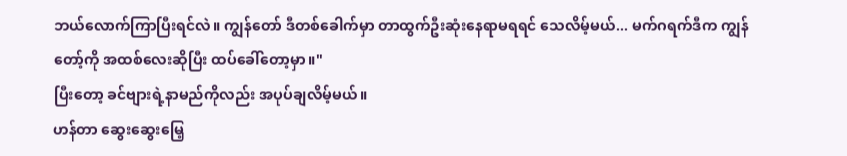ဘယ်လောက်ကြာပြီးရင်လဲ။ ကျွန်တော် ဒီတစ်ခေါက်မှာ တာထွက်ဦးဆုံးနေရာမရရင် သေလိမ့်မယ်... မက်ဂရက်ဒီက ကျွန်တော့်ကို အထစ်လေးဆိုပြီး ထပ်ခေါ်တော့မှာ။"
ပြီးတော့ ခင်ဗျားရဲ့နာမည်ကိုလည်း အပုပ်ချလိမ့်မယ်။
ဟန်တာ ဆွေးဆွေးမြေ့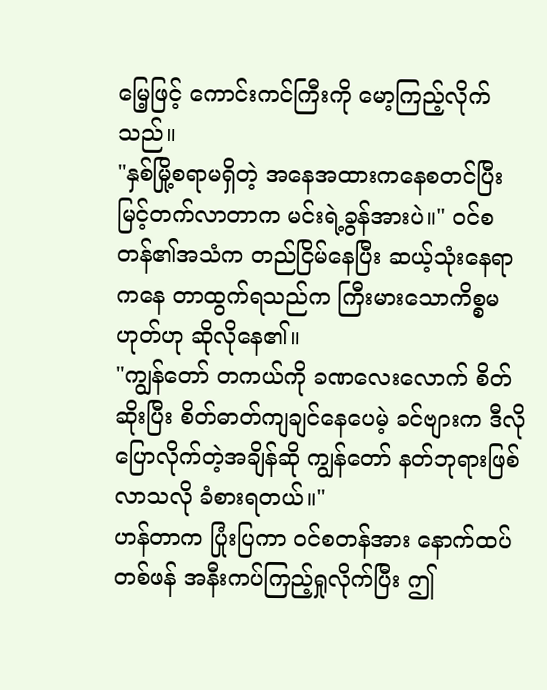မြေ့ဖြင့် ကောင်းကင်ကြီးကို မော့ကြည့်လိုက်သည်။
"နှစ်မြို့စရာမရှိတဲ့ အနေအထားကနေစတင်ပြီး မြင့်တက်လာတာက မင်းရဲ့ခွန်အားပဲ။" ဝင်စတန်၏အသံက တည်ငြိမ်နေပြီး ဆယ့်သုံးနေရာကနေ တာထွက်ရသည်က ကြီးမားသောကိစ္စမဟုတ်ဟု ဆိုလိုနေ၏။
"ကျွန်တော် တကယ်ကို ခဏလေးလောက် စိတ်ဆိုးပြီး စိတ်ဓာတ်ကျချင်နေပေမဲ့ ခင်ဗျားက ဒီလိုပြောလိုက်တဲ့အချိန်ဆို ကျွန်တော် နတ်ဘုရားဖြစ်လာသလို ခံစားရတယ်။"
ဟန်တာက ပြုံးပြကာ ဝင်စတန်အား နောက်ထပ်တစ်ဖန် အနီးကပ်ကြည့်ရှုလိုက်ပြီး ဤ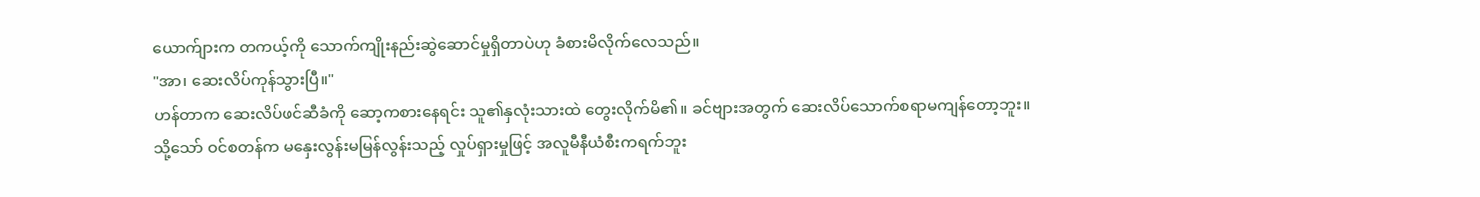ယောက်ျားက တကယ့်ကို သောက်ကျိုးနည်းဆွဲဆောင်မှုရှိတာပဲဟု ခံစားမိလိုက်လေသည်။
"အာ၊ ဆေးလိပ်ကုန်သွားပြီ။"
ဟန်တာက ဆေးလိပ်ဖင်ဆီခံကို ဆော့ကစားနေရင်း သူ၏နှလုံးသားထဲ တွေးလိုက်မိ၏။ ခင်ဗျားအတွက် ဆေးလိပ်သောက်စရာမကျန်တော့ဘူး။
သို့သော် ဝင်စတန်က မနှေးလွန်းမမြန်လွန်းသည့် လှုပ်ရှားမှုဖြင့် အလူမီနီယံစီးကရက်ဘူး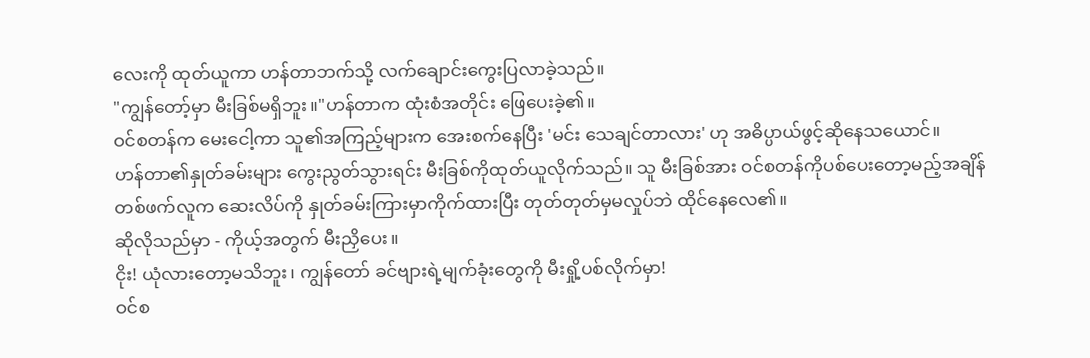လေးကို ထုတ်ယူကာ ဟန်တာဘက်သို့ လက်ချောင်းကွေးပြလာခဲ့သည်။
"ကျွန်တော့်မှာ မီးခြစ်မရှိဘူး။"ဟန်တာက ထုံးစံအတိုင်း ဖြေပေးခဲ့၏။
ဝင်စတန်က မေးငေါ့ကာ သူ၏အကြည့်များက အေးစက်နေပြီး 'မင်း သေချင်တာလား' ဟု အဓိပ္ပာယ်ဖွင့်ဆိုနေသယောင်။
ဟန်တာ၏နှုတ်ခမ်းများ ကွေးညွတ်သွားရင်း မီးခြစ်ကိုထုတ်ယူလိုက်သည်။ သူ မီးခြစ်အား ဝင်စတန်ကိုပစ်ပေးတော့မည့်အချိန် တစ်ဖက်လူက ဆေးလိပ်ကို နှုတ်ခမ်းကြားမှာကိုက်ထားပြီး တုတ်တုတ်မှမလှုပ်ဘဲ ထိုင်နေလေ၏။
ဆိုလိုသည်မှာ - ကိုယ့်အတွက် မီးညှိပေး။
ငိုး! ယုံလားတော့မသိဘူး၊ ကျွန်တော် ခင်ဗျားရဲ့မျက်ခုံးတွေကို မီးရှို့ပစ်လိုက်မှာ!
ဝင်စ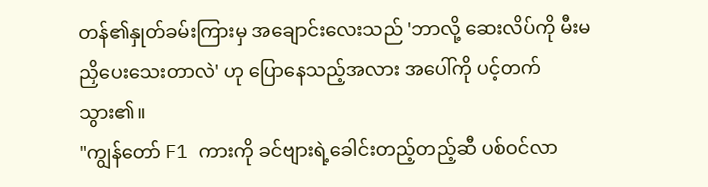တန်၏နှုတ်ခမ်းကြားမှ အချောင်းလေးသည် 'ဘာလို့ ဆေးလိပ်ကို မီးမညှိပေးသေးတာလဲ' ဟု ပြောနေသည့်အလား အပေါ်ကို ပင့်တက်သွား၏။
"ကျွန်တော် F1 ကားကို ခင်ဗျားရဲ့ခေါင်းတည့်တည့်ဆီ ပစ်ဝင်လာ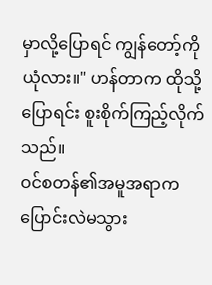မှာလို့ပြောရင် ကျွန်တော့်ကိုယုံလား။" ဟန်တာက ထိုသို့ပြောရင်း စူးစိုက်ကြည့်လိုက်သည်။
ဝင်စတန်၏အမူအရာက ပြောင်းလဲမသွား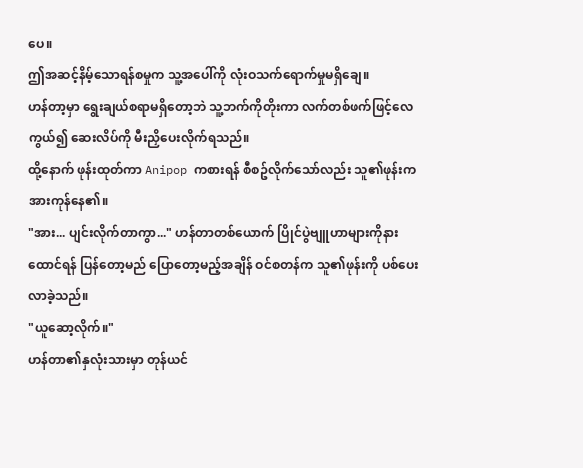ပေ။
ဤအဆင့်နိမ့်သောရန်စမှုက သူ့အပေါ်ကို လုံးဝသက်ရောက်မှုမရှိချေ။
ဟန်တာ့မှာ ရွေးချယ်စရာမရှိတော့ဘဲ သူ့ဘက်ကိုတိုးကာ လက်တစ်ဖက်ဖြင့်လေကွယ်၍ ဆေးလိပ်ကို မီးညှိပေးလိုက်ရသည်။
ထို့နောက် ဖုန်းထုတ်ကာ Anipop ကစားရန် စီစဥ်လိုက်သော်လည်း သူ၏ဖုန်းက အားကုန်နေ၏။
"အား... ပျင်းလိုက်တာကွာ..." ဟန်တာတစ်ယောက် ပြိုင်ပွဲဗျူဟာများကိုနားထောင်ရန် ပြန်တော့မည် ပြောတော့မည့်အချိန် ဝင်စတန်က သူ၏ဖုန်းကို ပစ်ပေးလာခဲ့သည်။
"ယူဆော့လိုက်။"
ဟန်တာ၏နှလုံးသားမှာ တုန်ယင်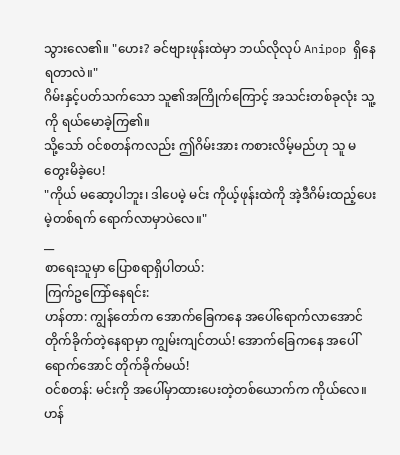သွားလေ၏။ "ဟေး? ခင်ဗျားဖုန်းထဲမှာ ဘယ်လိုလုပ် Anipop ရှိနေရတာလဲ။"
ဂိမ်းနှင့်ပတ်သက်သော သူ၏အကြိုက်ကြောင့် အသင်းတစ်ခုလုံး သူ့ကို ရယ်မောခဲ့ကြ၏။
သို့သော် ဝင်စတန်ကလည်း ဤဂိမ်းအား ကစားလိမ့်မည်ဟု သူ မတွေးမိခဲ့ပေ!
"ကိုယ် မဆော့ပါဘူး၊ ဒါပေမဲ့ မင်း ကိုယ့်ဖုန်းထဲကို အဲ့ဒီဂိမ်းထည့်ပေးမဲ့တစ်ရက် ရောက်လာမှာပဲလေ။"
__
စာရေးသူမှာ ပြောစရာရှိပါတယ်:
ကြက်ဥကြော်နေရင်း:
ဟန်တာ: ကျွန်တော်က အောက်ခြေကနေ အပေါ်ရောက်လာအောင် တိုက်ခိုက်တဲ့နေရာမှာ ကျွမ်းကျင်တယ်! အောက်ခြေကနေ အပေါ်ရောက်အောင် တိုက်ခိုက်မယ်!
ဝင်စတန်: မင်းကို အပေါ်မှာထားပေးတဲ့တစ်ယောက်က ကိုယ်လေ။
ဟန်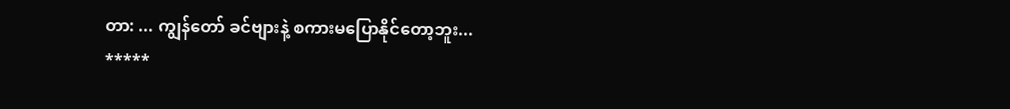တာ: ... ကျွန်တော် ခင်ဗျားနဲ့ စကားမပြောနိုင်တော့ဘူး...
*****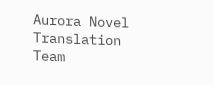Aurora Novel Translation Team